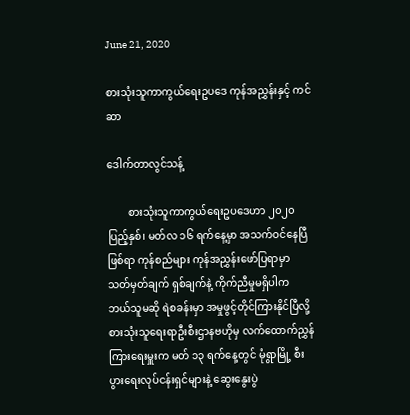June 21, 2020

စားသုံးသူကာကွယ်ရေးဥပဒေ ကုန်အညွှန်းနှင့် ကင်ဆာ

ဒေါက်တာလွင်သန့်

        စားသုံးသူကာကွယ်ရေးဥပဒေဟာ ၂၀၂၀ ပြည့်နှစ်၊ မတ်လ ၁၆ ရက်နေ့မှာ အသက်ဝင်နေပြီဖြစ်ရာ ကုန်စည်များ ကုန်အညွှန်းဖော်ပြရာမှာ သတ်မှတ်ချက် ရှစ်ချက်နဲ့ ကိုက်ညီမှုမရှိပါက ဘယ်သူမဆို ရဲစခန်းမှာ အမှုဖွင့်တိုင်ကြားနိုင်ပြီလို့ စားသုံးသူရေးရာဦးစီးဌာနဗဟိုမှ လက်ထောက်ညွှန်ကြားရေးမှူးက မတ် ၁၃ ရက်နေ့တွင် မုံရွာမြို့ စီးပွားရေးလုပ်ငန်းရှင်များနဲ့ ဆွေးနွေးပွဲ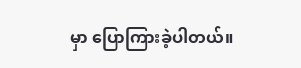မှာ ပြောကြားခဲ့ပါတယ်။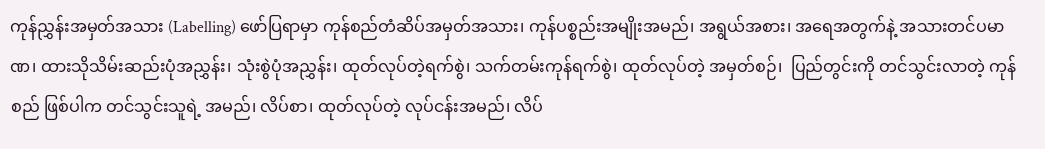ကုန်ညွှန်းအမှတ်အသား (Labelling) ဖော်ပြရာမှာ ကုန်စည်တံဆိပ်အမှတ်အသား၊ ကုန်ပစ္စည်းအမျိုးအမည်၊ အရွယ်အစား၊ အရေအတွက်နဲ့ အသားတင်ပမာဏ၊ ထားသိုသိမ်းဆည်းပုံအညွှန်း၊ သုံးစွဲပုံအညွှန်း၊ ထုတ်လုပ်တဲ့ရက်စွဲ၊ သက်တမ်းကုန်ရက်စွဲ၊ ထုတ်လုပ်တဲ့ အမှတ်စဉ်၊  ပြည်တွင်းကို တင်သွင်းလာတဲ့ ကုန်စည် ဖြစ်ပါက တင်သွင်းသူရဲ့ အမည်၊ လိပ်စာ၊ ထုတ်လုပ်တဲ့ လုပ်ငန်းအမည်၊ လိပ်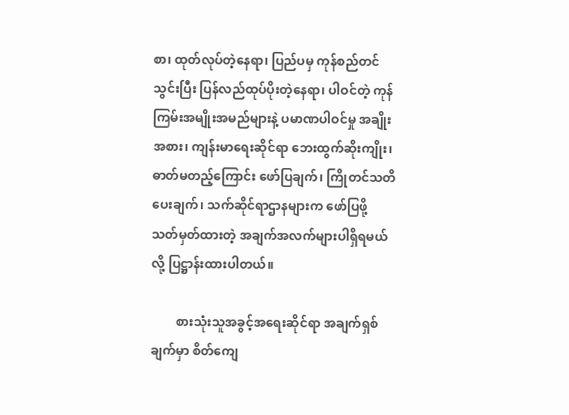စာ၊ ထုတ်လုပ်တဲ့နေရာ၊ ပြည်ပမှ ကုန်စည်တင်သွင်းပြီး ပြန်လည်ထုပ်ပိုးတဲ့နေရာ၊ ပါဝင်တဲ့ ကုန်ကြမ်းအမျိုးအမည်များနဲ့ ပမာဏပါဝင်မှု အချိုး အစား၊ ကျန်းမာရေးဆိုင်ရာ ဘေးထွက်ဆိုးကျိုး၊ ဓာတ်မတည့်ကြောင်း ဖော်ပြချက်၊ ကြိုတင်သတိပေးချက်၊ သက်ဆိုင်ရာဌာနများက ဖော်ပြဖို့ သတ်မှတ်ထားတဲ့ အချက်အလက်များပါရှိရမယ်လို့ ပြဋ္ဌာန်းထားပါတယ်။

        စားသုံးသူအခွင့်အရေးဆိုင်ရာ အချက်ရှစ်ချက်မှာ စိတ်ကျေ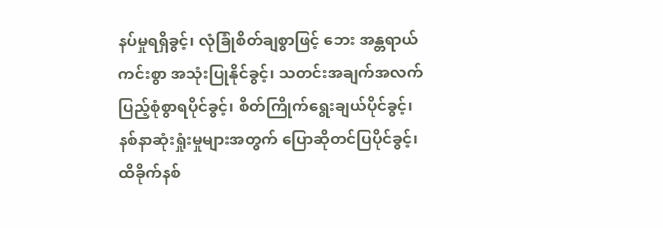နပ်မှုရရှိခွင့်၊ လုံခြုံစိတ်ချစွာဖြင့် ဘေး အန္တရာယ်ကင်းစွာ အသုံးပြုနိုင်ခွင့်၊ သတင်းအချက်အလက် ပြည့်စုံစွာရပိုင်ခွင့်၊ စိတ်ကြိုက်ရွေးချယ်ပိုင်ခွင့်၊ နစ်နာဆုံးရှုံးမှုများအတွက် ပြောဆိုတင်ပြပိုင်ခွင့်၊ ထိခိုက်နစ်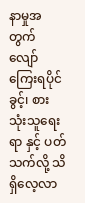နာမှုအတွက် လျော်ကြေးရပိုင်ခွင့်၊ စားသုံးသူရေးရာ နှင့် ပတ်သက်လို့ သိရှိလေ့လာ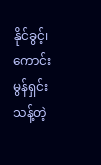နိုင်ခွင့်၊ ကောင်းမွန်ရှင်းသန့်တဲ့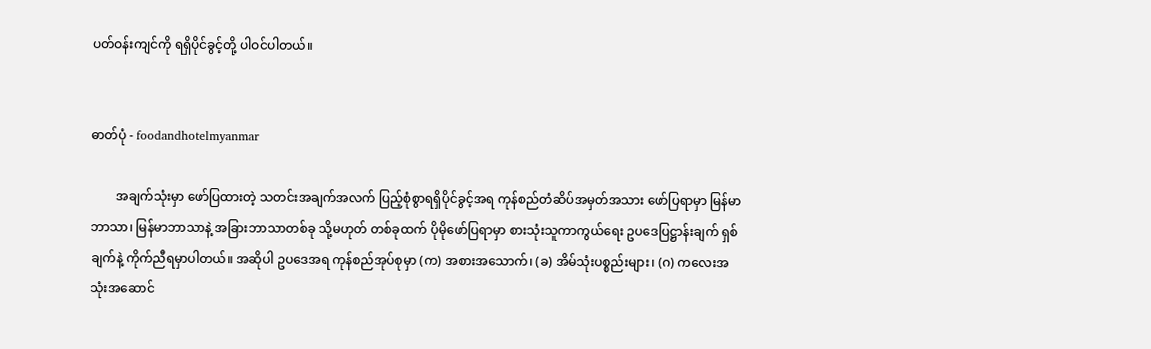ပတ်ဝန်းကျင်ကို ရရှိပိုင်ခွင့်တို့ ပါဝင်ပါတယ်။


ဓာတ်ပုံ - foodandhotelmyanmar

        အချက်သုံးမှာ ဖော်ပြထားတဲ့ သတင်းအချက်အလက် ပြည့်စုံစွာရရှိပိုင်ခွင့်အရ ကုန်စည်တံဆိပ်အမှတ်အသား ဖော်ပြရာမှာ မြန်မာဘာသာ၊ မြန်မာဘာသာနဲ့ အခြားဘာသာတစ်ခု သို့မဟုတ် တစ်ခုထက် ပိုမိုဖော်ပြရာမှာ စားသုံးသူကာကွယ်ရေး ဥပဒေပြဋ္ဌာန်းချက် ရှစ်ချက်နဲ့ ကိုက်ညီရမှာပါတယ်။ အဆိုပါ ဥပဒေအရ ကုန်စည်အုပ်စုမှာ (က) အစားအသောက်၊ (ခ) အိမ်သုံးပစ္စည်းများ၊ (ဂ) ကလေးအသုံးအဆောင်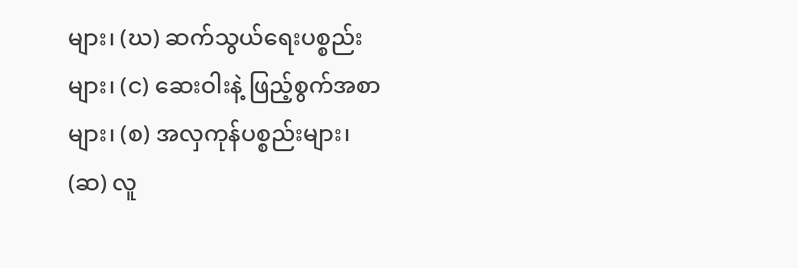များ၊ (ဃ) ဆက်သွယ်ရေးပစ္စည်းများ၊ (င) ဆေးဝါးနဲ့ ဖြည့်စွက်အစာများ၊ (စ) အလှကုန်ပစ္စည်းများ၊ (ဆ) လူ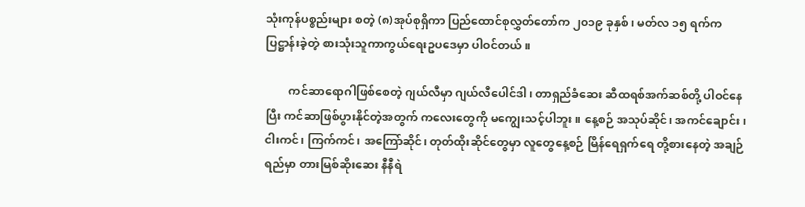သုံးကုန်ပစ္စည်းများ စတဲ့ (၈)အုပ်စုရှိကာ ပြည်ထောင်စုလွှတ်တော်က ၂၀၁၉ ခုနှစ်၊ မတ်လ ၁၅ ရက်က ပြဋ္ဌာန်းခဲ့တဲ့ စားသုံးသူကာကွယ်ရေးဥပဒေမှာ ပါဝင်တယ်။

        ကင်ဆာရောဂါဖြစ်စေတဲ့ ဂျယ်လီမှာ ဂျယ်လီပေါင်ဒါ၊ တာရှည်ခံဆေး ဆီထရစ်အက်ဆစ်တို့ ပါဝင်နေပြီး ကင်ဆာဖြစ်ပွားနိုင်တဲ့အတွက် ကလေးတွေကို မကျွေးသင့်ပါဘူး။ နေ့စဉ် အသုပ်ဆိုင်၊ အကင်ချောင်း၊ ငါးကင်၊ ကြက်ကင်၊ အကြော်ဆိုင်၊ တုတ်ထိုးဆိုင်တွေမှာ လူတွေနေ့စဉ် မြိန်ရေရှက်ရေ တို့စားနေတဲ့ အချဉ်ရည်မှာ တားမြစ်ဆိုးဆေး နီနီရဲ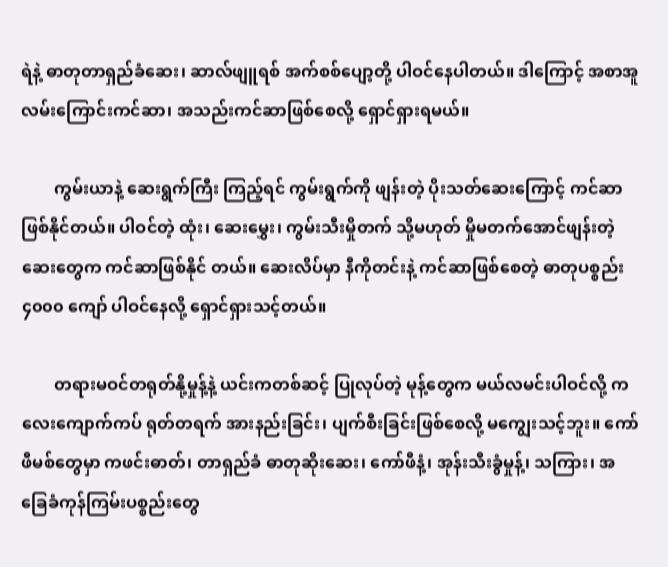ရဲနဲ့ ဓာတုတာရှည်ခံဆေး၊ ဆာလ်ဖျူရစ် အက်စစ်ပျော့တို့ ပါဝင်နေပါတယ်။ ဒါကြောင့် အစာအူလမ်းကြောင်းကင်ဆာ၊ အသည်းကင်ဆာဖြစ်စေလို့ ရှောင်ရှားရမယ်။

        ကွမ်းယာနဲ့ ဆေးရွက်ကြီး ကြည့်ရင် ကွမ်းရွက်ကို ဖျန်းတဲ့ ပိုးသတ်ဆေးကြောင့် ကင်ဆာဖြစ်နိုင်တယ်။ ပါဝင်တဲ့ ထုံး၊ ဆေးမွှေး၊ ကွမ်းသီးမှိုတက် သို့မဟုတ် မှိုမတက်အောင်ဖျန်းတဲ့ ဆေးတွေက ကင်ဆာဖြစ်နိုင် တယ်။ ဆေးလိပ်မှာ နီကိုတင်းနဲ့ ကင်ဆာဖြစ်စေတဲ့ ဓာတုပစ္စည်း ၄၀၀၀ ကျော် ပါဝင်နေလို့ ရှောင်ရှားသင့်တယ်။

        တရားမဝင်တရုတ်နို့မှုန့်နဲ့ ယင်းကတစ်ဆင့် ပြုလုပ်တဲ့ မုန့်တွေက မယ်လမင်းပါဝင်လို့ ကလေးကျောက်ကပ် ရုတ်တရက် အားနည်းခြင်း၊ ပျက်စီးခြင်းဖြစ်စေလို့ မကျွေးသင့်ဘူး။ ကော်ဖီမစ်တွေမှာ ကဖင်းဓာတ်၊ တာရှည်ခံ ဓာတုဆိုးဆေး၊ ကော်ဖီနံ့၊ အုန်းသီးခွံမှုန့်၊ သကြား၊ အခြေခံကုန်ကြမ်းပစ္စည်းတွေ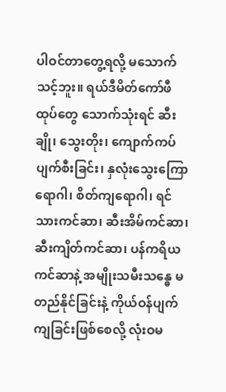ပါဝင်တာတွေ့ရလို့ မသောက်သင့်ဘူး။ ရယ်ဒီမိတ်ကော်ဖီထုပ်တွေ သောက်သုံးရင် ဆီးချို၊ သွေးတိုး၊ ကျောက်ကပ်ပျက်စီးခြင်း၊ နှလုံးသွေးကြောရောဂါ၊ စိတ်ကျရောဂါ၊ ရင်သားကင်ဆာ၊ ဆီးအိမ်ကင်ဆာ၊ ဆီးကျိတ်ကင်ဆာ၊ ပန်ကရိယကင်ဆာနဲ့ အမျိုးသမီးသန္ဓေ မတည်နိုင်ခြင်းနဲ့ ကိုယ်ဝန်ပျက်ကျခြင်းဖြစ်စေလို့ လုံးဝမ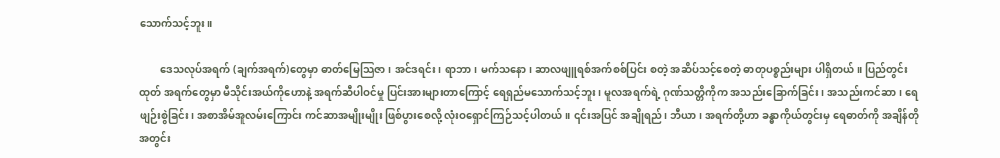သောက်သင့်ဘူး။

        ဒေသလုပ်အရက် (ချက်အရက်)တွေမှာ ဓာတ်မြေသြဇာ၊ အင်ဒရင်း၊ ရာဘာ၊ မက်သနော၊ ဆာလဖျူရစ်အက်စစ်ပြင်း စတဲ့ အဆိပ်သင့်စေတဲ့ ဓာတုပစ္စည်းများ ပါရှိတယ်။ ပြည်တွင်းထုတ် အရက်တွေမှာ မီသိုင်းအယ်ကိုဟောနဲ့ အရက်ဆီပါဝင်မှု ပြင်းအားများတာကြောင့် ရေရှည်မသောက်သင့်ဘူး၊ မူလအရက်ရဲ့ ဂုဏ်သတ္တိကိုက အသည်းခြောက်ခြင်း၊ အသည်းကင်ဆာ၊ ရေဖျဉ်းစွဲခြင်း၊ အစာအိမ်အူလမ်းကြောင်း ကင်ဆာအမျိုးမျိုး ဖြစ်ပွားစေလို့ လုံးဝရှောင်ကြဉ်သင့်ပါတယ်။ ၎င်းအပြင် အချိုရည်၊ ဘီယာ၊ အရက်တို့ဟာ ခန္ဓာကိုယ်တွင်းမှ ရေဓာတ်ကို အချိန်တိုအတွင်း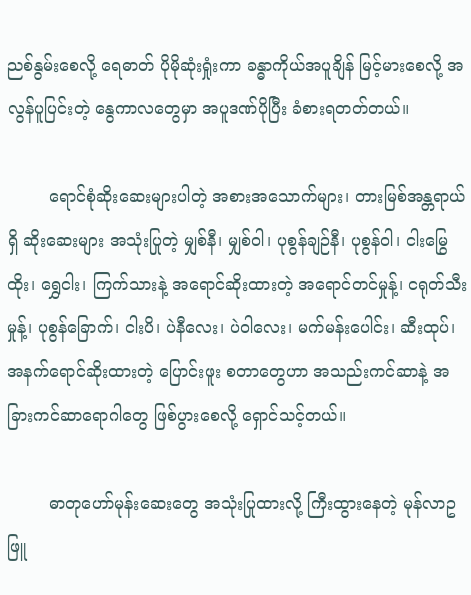ညစ်နွမ်းစေလို့ ရေဓာတ် ပိုမိုဆုံးရှုံးကာ ခန္ဓာကိုယ်အပူချိန် မြင့်မားစေလို့ အလွန်ပူပြင်းတဲ့ နွေကာလတွေမှာ အပူဒဏ်ပိုပြီး ခံစားရတတ်တယ်။

        ရောင်စုံဆိုးဆေးများပါတဲ့ အစားအသောက်များ၊ တားမြစ်အန္တရာယ်ရှိ ဆိုးဆေးများ အသုံးပြုတဲ့ မျှစ်နီ၊ မျှစ်ဝါ၊ ပုစွန်ချဉ်နီ၊ ပုစွန်ဝါ၊ ငါးမြွေထိုး၊ ရွှေငါး၊ ကြက်သားနဲ့ အရောင်ဆိုးထားတဲ့ အရောင်တင်မှုန့်၊ ငရုတ်သီးမှုန့်၊ ပုစွန်ခြောက်၊ ငါးပိ၊ ပဲနီလေး၊ ပဲဝါလေး၊ မက်မန်းပေါင်း၊ ဆီးထုပ်၊ အနက်ရောင်ဆိုးထားတဲ့ ပြောင်းဖူး စတာတွေဟာ အသည်းကင်ဆာနဲ့ အခြားကင်ဆာရောဂါတွေ ဖြစ်ပွားစေလို့ ရှောင်သင့်တယ်။

        ဓာတုဟော်မုန်းဆေးတွေ အသုံးပြုထားလို့ ကြီးထွားနေတဲ့ မုန်လာဥဖြူ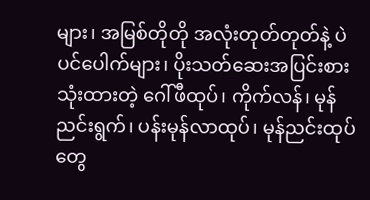များ၊ အမြစ်တိုတို အလုံးတုတ်တုတ်နဲ့ ပဲပင်ပေါက်များ၊ ပိုးသတ်ဆေးအပြင်းစားသုံးထားတဲ့ ဂေါ်ဖီထုပ်၊ ကိုက်လန်၊ မုန်ညင်းရွက်၊ ပန်းမုန်လာထုပ်၊ မုန်ညင်းထုပ်တွေ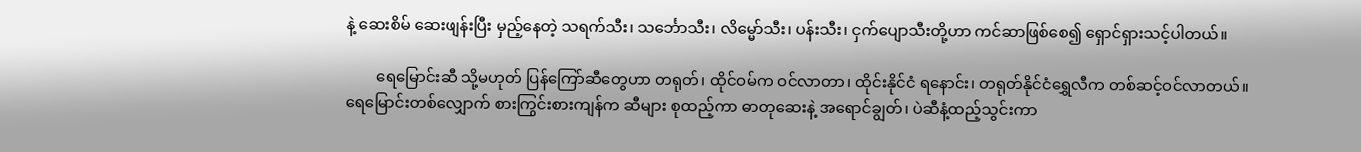နဲ့ ဆေးစိမ် ဆေးဖျန်းပြီး မှည့်နေတဲ့ သရက်သီး၊ သင်္ဘောသီး၊ လိမ္မော်သီး၊ ပန်းသီး၊ ငှက်ပျောသီးတို့ဟာ ကင်ဆာဖြစ်စေ၍ ရှောင်ရှားသင့်ပါတယ်။

        ရေမြောင်းဆီ သို့မဟုတ် ပြန်ကြော်ဆီတွေဟာ တရုတ်၊ ထိုင်ဝမ်က ဝင်လာတာ၊ ထိုင်းနိုင်ငံ ရနောင်း၊ တရုတ်နိုင်ငံရွှေလီက တစ်ဆင့်ဝင်လာတယ်။ ရေမြောင်းတစ်လျှောက် စားကြွင်းစားကျန်က ဆီများ စုထည့်ကာ ဓာတုဆေးနဲ့ အရောင်ချွတ်၊ ပဲဆီနံ့ထည့်သွင်းကာ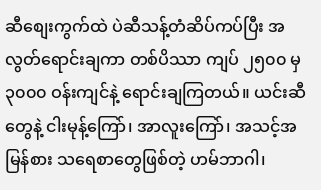ဆီစျေးကွက်ထဲ ပဲဆီသန့်တံဆိပ်ကပ်ပြီး အလွတ်ရောင်းချကာ တစ်ပိဿာ ကျပ် ၂၅၀၀ မှ ၃၀၀၀ ဝန်းကျင်နဲ့ ရောင်းချကြတယ်။ ယင်းဆီတွေနဲ့ ငါးမုန့်ကြော်၊ အာလူးကြော်၊ အသင့်အမြန်စား သရေစာတွေဖြစ်တဲ့ ဟမ်ဘာဂါ၊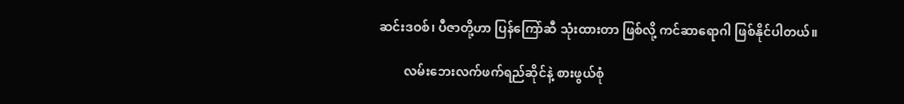ဆင်းဒဝစ်၊ ပီဇာတို့ဟာ ပြန်ကြော်ဆီ သုံးထားတာ ဖြစ်လို့ ကင်ဆာရောဂါ ဖြစ်နိုင်ပါတယ်။

        လမ်းဘေးလက်ဖက်ရည်ဆိုင်နဲ့ စားဖွယ်စုံ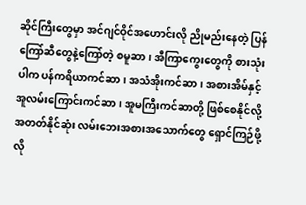ဆိုင်ကြီးတွေမှာ အင်ဂျင်ဝိုင်အဟောင်းလို ညိုမည်းနေတဲ့ ပြန်ကြော်ဆီတွေနဲ့ကြော်တဲ့ စမူဆာ၊ အီကြာကွေးတွေကို စားသုံးပါက ပန်ကရိယာကင်ဆာ၊ အသံအိုးကင်ဆာ၊ အစားအိမ်နှင့် အူလမ်းကြောင်းကင်ဆာ၊ အူမကြီးကင်ဆာတို့ ဖြစ်စေနိုင်လို့ အတတ်နိုင်ဆုံး လမ်းဘေးအစားအသောက်တွေ ရှောင်ကြဉ်ဖို့လို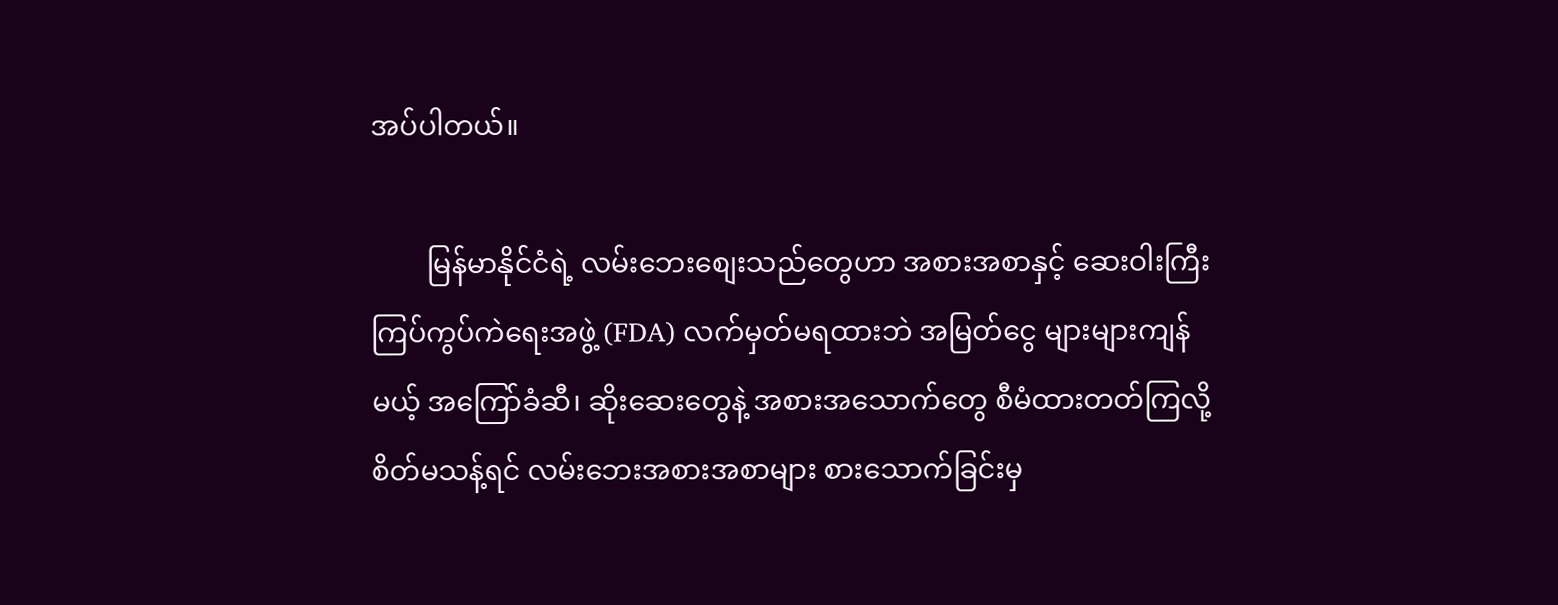အပ်ပါတယ်။

        မြန်မာနိုင်ငံရဲ့ လမ်းဘေးစျေးသည်တွေဟာ အစားအစာနှင့် ဆေးဝါးကြီးကြပ်ကွပ်ကဲရေးအဖွဲ့ (FDA) လက်မှတ်မရထားဘဲ အမြတ်ငွေ များများကျန်မယ့် အကြော်ခံဆီ၊ ဆိုးဆေးတွေနဲ့ အစားအသောက်တွေ စီမံထားတတ်ကြလို့ စိတ်မသန့်ရင် လမ်းဘေးအစားအစာများ စားသောက်ခြင်းမှ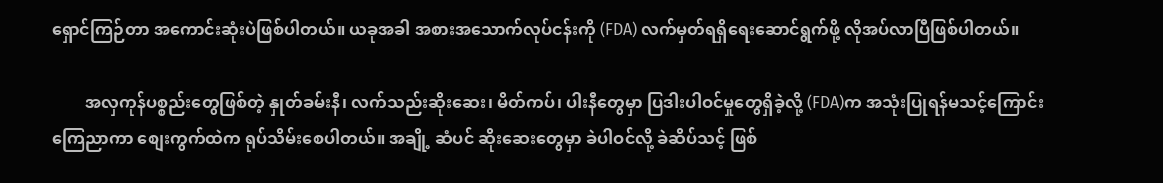ရှောင်ကြဉ်တာ အကောင်းဆုံးပဲဖြစ်ပါတယ်။ ယခုအခါ အစားအသောက်လုပ်ငန်းကို (FDA) လက်မှတ်ရရှိရေးဆောင်ရွက်ဖို့ လိုအပ်လာပြီဖြစ်ပါတယ်။

        အလှကုန်ပစ္စည်းတွေဖြစ်တဲ့ နှုတ်ခမ်းနီ၊ လက်သည်းဆိုးဆေး၊ မိတ်ကပ်၊ ပါးနီတွေမှာ ပြဒါးပါဝင်မှုတွေရှိခဲ့လို့ (FDA)က အသုံးပြုရန်မသင့်ကြောင်း ကြေညာကာ စျေးကွက်ထဲက ရုပ်သိမ်းစေပါတယ်။ အချို့ ဆံပင် ဆိုးဆေးတွေမှာ ခဲပါဝင်လို့ ခဲဆိပ်သင့် ဖြစ်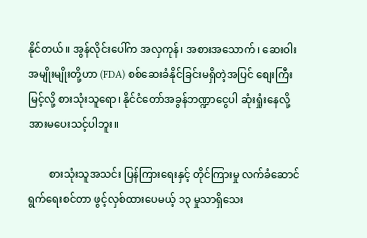နိုင်တယ်။ အွန်လိုင်းပေါ်က အလှကုန်၊ အစားအသောက်၊ ဆေးဝါးအမျိုးမျိုးတို့ဟာ (FDA) စစ်ဆေးခံနိုင်ခြင်းမရှိတဲ့အပြင် စျေးကြီးမြင့်လို့ စားသုံးသူရော၊ နိုင်ငံတော်အခွန်ဘဏ္ဍာငွေပါ ဆုံးရှုံးနေလို့ အားမပေးသင့်ပါဘူး။

        စားသုံးသူအသင်း ပြန်ကြားရေးနှင့် တိုင်ကြားမှု လက်ခံဆောင်ရွက်ရေးစင်တာ ဖွင့်လှစ်ထားပေမယ့် ၁၃ မှုသာရှိသေး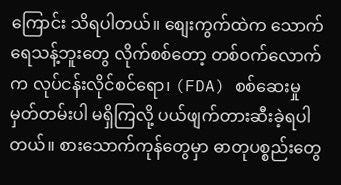ကြောင်း သိရပါတယ်။ စျေးကွက်ထဲက သောက်ရေသန့်ဘူးတွေ လိုက်စစ်တော့ တစ်ဝက်လောက်က လုပ်ငန်းလိုင်စင်ရော၊ (FDA) စစ်ဆေးမှုမှတ်တမ်းပါ မရှိကြလို့ ပယ်ဖျက်တားဆီးခဲ့ရပါတယ်။ စားသောက်ကုန်တွေမှာ ဓာတုပစ္စည်းတွေ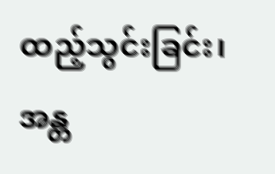ထည့်သွင်းခြင်း၊ အန္တ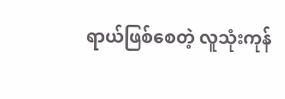ရာယ်ဖြစ်စေတဲ့ လူသုံးကုန်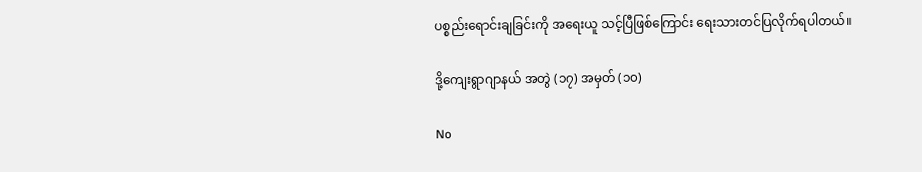ပစ္စည်းရောင်းချခြင်းကို အရေးယူ သင့်ပြီဖြစ်ကြောင်း ရေးသားတင်ပြလိုက်ရပါတယ်။

ဒို့ကျေးရွာဂျာနယ် အတွဲ (၁၇) အမှတ် (၁၀)

No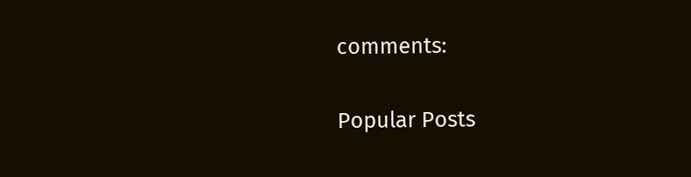comments:

Popular Posts